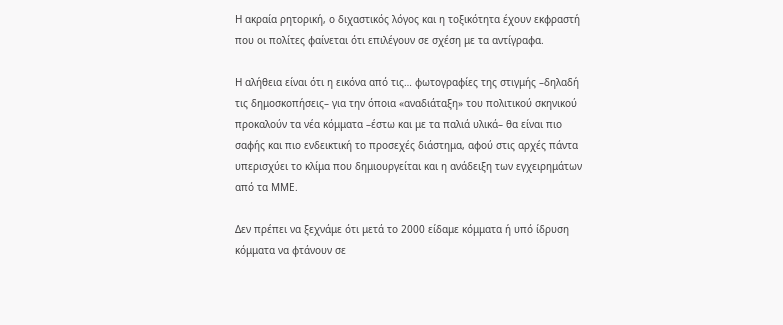Η ακραία ρητορική, ο διχαστικός λόγος και η τοξικότητα έχουν εκφραστή που οι πολίτες φαίνεται ότι επιλέγουν σε σχέση με τα αντίγραφα.

Η αλήθεια είναι ότι η εικόνα από τις… φωτογραφίες της στιγμής –δηλαδή τις δημοσκοπήσεις– για την όποια «αναδιάταξη» του πολιτικού σκηνικού προκαλούν τα νέα κόμματα –έστω και με τα παλιά υλικά– θα είναι πιο σαφής και πιο ενδεικτική το προσεχές διάστημα, αφού στις αρχές πάντα υπερισχύει το κλίμα που δημιουργείται και η ανάδειξη των εγχειρημάτων από τα ΜΜΕ.

Δεν πρέπει να ξεχνάμε ότι μετά το 2000 είδαμε κόμματα ή υπό ίδρυση κόμματα να φτάνουν σε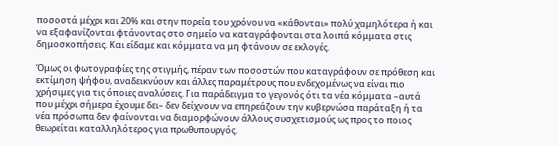ποσοστά μέχρι και 20% και στην πορεία του χρόνου να «κάθονται» πολύ χαμηλότερα ή και να εξαφανίζονται φτάνοντας στο σημείο να καταγράφονται στα λοιπά κόμματα στις δημοσκοπήσεις. Και είδαμε και κόμματα να μη φτάνουν σε εκλογές.

Όμως οι φωτογραφίες της στιγμής, πέραν των ποσοστών που καταγράφουν σε πρόθεση και εκτίμηση ψήφου, αναδεικνύουν και άλλες παραμέτρους που ενδεχομένως να είναι πιο χρήσιμες για τις όποιες αναλύσεις. Για παράδειγμα το γεγονός ότι τα νέα κόμματα –αυτά που μέχρι σήμερα έχουμε δει– δεν δείχνουν να επηρεάζουν την κυβερνώσα παράταξη ή τα νέα πρόσωπα δεν φαίνονται να διαμορφώνουν άλλους συσχετισμούς ως προς το ποιος θεωρείται καταλληλότερος για πρωθυπουργός.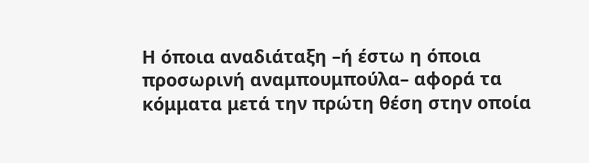Η όποια αναδιάταξη –ή έστω η όποια προσωρινή αναμπουμπούλα– αφορά τα κόμματα μετά την πρώτη θέση στην οποία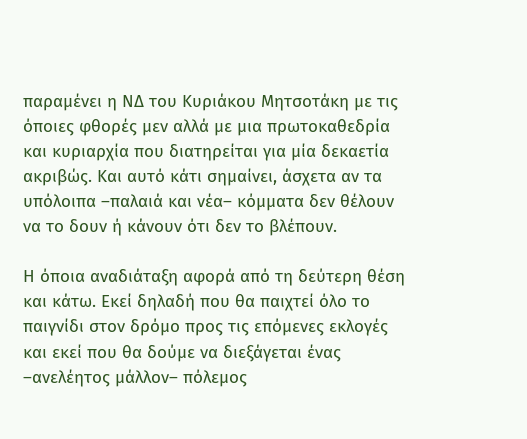παραμένει η ΝΔ του Κυριάκου Μητσοτάκη με τις όποιες φθορές μεν αλλά με μια πρωτοκαθεδρία και κυριαρχία που διατηρείται για μία δεκαετία ακριβώς. Και αυτό κάτι σημαίνει, άσχετα αν τα υπόλοιπα –παλαιά και νέα– κόμματα δεν θέλουν να το δουν ή κάνουν ότι δεν το βλέπουν.

Η όποια αναδιάταξη αφορά από τη δεύτερη θέση και κάτω. Εκεί δηλαδή που θα παιχτεί όλο το παιγνίδι στον δρόμο προς τις επόμενες εκλογές και εκεί που θα δούμε να διεξάγεται ένας –ανελέητος μάλλον– πόλεμος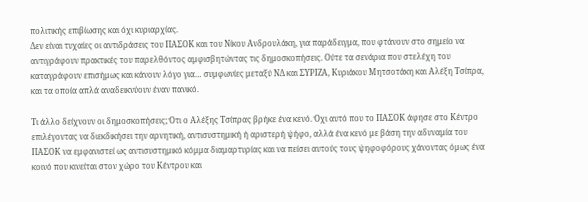πολιτικής επιβίωσης και όχι κυριαρχίας.
Δεν είναι τυχαίες οι αντιδράσεις του ΠΑΣΟΚ και του Νίκου Ανδρουλάκη, για παράδειγμα, που φτάνουν στο σημείο να αντιγράφουν πρακτικές του παρελθόντος αμφισβητώντας τις δημοσκοπήσεις. Ούτε τα σενάρια που στελέχη του καταγράφουν επισήμως και κάνουν λόγο για… συμφωνίες μεταξύ ΝΔ και ΣΥΡΙΖΑ, Κυριάκου Μητσοτάκη και Αλέξη Τσίπρα, και τα οποία απλά αναδεικνύουν έναν πανικό.

Τι άλλο δείχνουν οι δημοσκοπήσεις; Ότι ο Αλέξης Τσίπρας βρήκε ένα κενό. Όχι αυτό που το ΠΑΣΟΚ άφησε στο Κέντρο επιλέγοντας να διεκδικήσει την αρνητική, αντισυστημική ή αριστερή ψήφο, αλλά ένα κενό με βάση την αδυναμία του ΠΑΣΟΚ να εμφανιστεί ως αντισυστημικό κόμμα διαμαρτυρίας και να πείσει αυτούς τους ψηφοφόρους χάνοντας όμως ένα κοινό που κινείται στον χώρο του Κέντρου και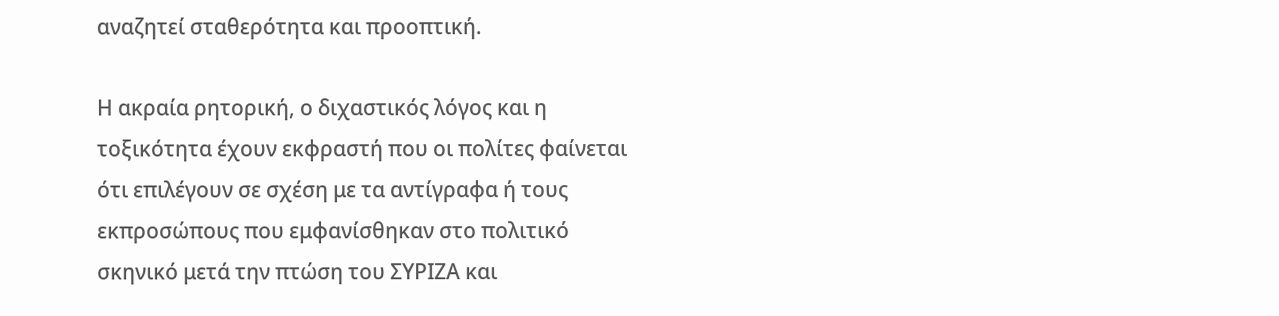αναζητεί σταθερότητα και προοπτική.

Η ακραία ρητορική, ο διχαστικός λόγος και η τοξικότητα έχουν εκφραστή που οι πολίτες φαίνεται ότι επιλέγουν σε σχέση με τα αντίγραφα ή τους εκπροσώπους που εμφανίσθηκαν στο πολιτικό σκηνικό μετά την πτώση του ΣΥΡΙΖΑ και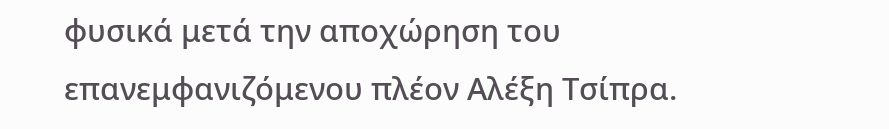φυσικά μετά την αποχώρηση του επανεμφανιζόμενου πλέον Αλέξη Τσίπρα.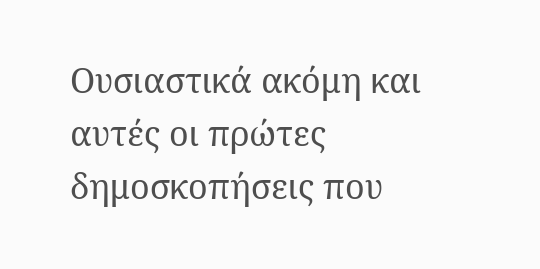Ουσιαστικά ακόμη και αυτές οι πρώτες δημοσκοπήσεις που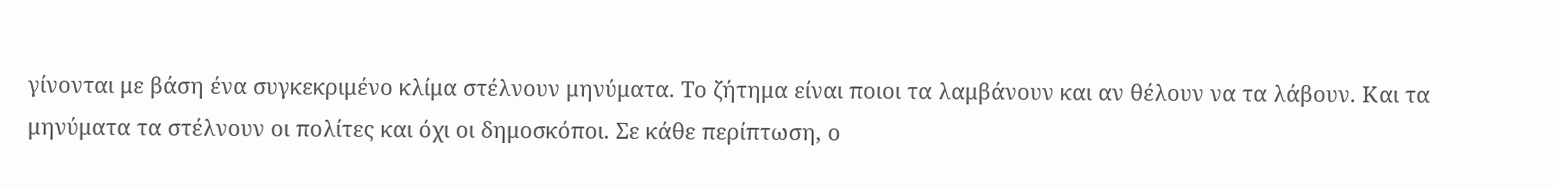γίνονται με βάση ένα συγκεκριμένο κλίμα στέλνουν μηνύματα. Το ζήτημα είναι ποιοι τα λαμβάνουν και αν θέλουν να τα λάβουν. Και τα μηνύματα τα στέλνουν οι πολίτες και όχι οι δημοσκόποι. Σε κάθε περίπτωση, ο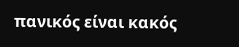πανικός είναι κακός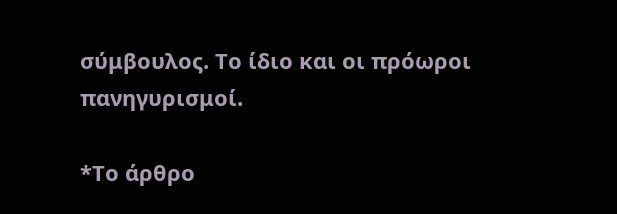σύμβουλος. Το ίδιο και οι πρόωροι πανηγυρισμοί.

*Το άρθρο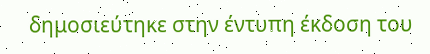δημοσιεύτηκε στην έντυπη έκδοση του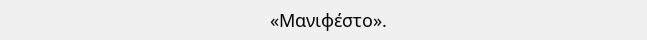«Μανιφέστο».